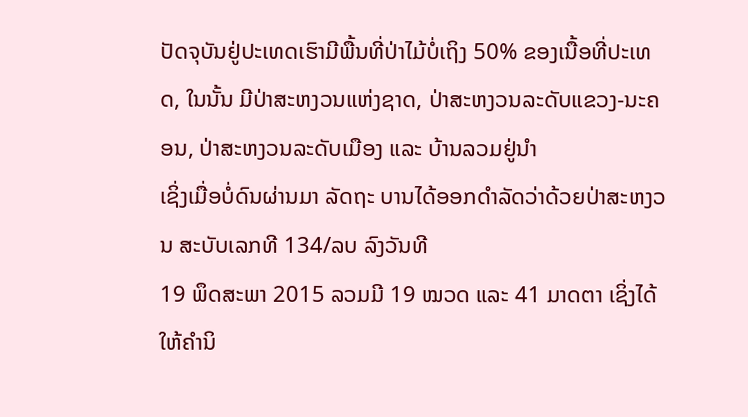ປັດຈຸບັນຢູ່ປະເທດເຮົາມີພື້ນທີ່ປ່າໄມ້ບໍ່ເຖິງ 50% ຂອງເນື້ອທີ່ປະເທດ, ໃນນັ້ນ ມີປ່າສະຫງວນແຫ່ງຊາດ, ປ່າສະຫງວນລະດັບແຂວງ-ນະຄອນ, ປ່າສະຫງວນລະດັບເມືອງ ແລະ ບ້ານລວມຢູ່ນຳ
ເຊິ່ງເມື່ອບໍ່ດົນຜ່ານມາ ລັດຖະ ບານໄດ້ອອກດຳລັດວ່າດ້ວຍປ່າສະຫງວນ ສະບັບເລກທີ 134/ລບ ລົງວັນທີ
19 ພຶດສະພາ 2015 ລວມມີ 19 ໝວດ ແລະ 41 ມາດຕາ ເຊິ່ງໄດ້ໃຫ້ຄຳນິ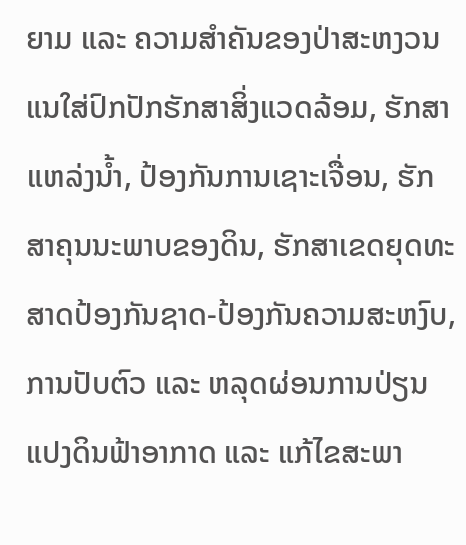ຍາມ ແລະ ຄວາມສຳຄັນຂອງປ່າສະຫງວນ ແນໃສ່ປົກປັກຮັກສາສິ່ງແວດລ້ອມ, ຮັກສາແຫລ່ງນ້ຳ, ປ້ອງກັນການເຊາະເຈື່ອນ, ຮັກສາຄຸນນະພາບຂອງດິນ, ຮັກສາເຂດຍຸດທະສາດປ້ອງກັນຊາດ-ປ້ອງກັນຄວາມສະຫງົບ, ການປັບຕົວ ແລະ ຫລຸດຜ່ອນການປ່ຽນແປງດິນຟ້າອາກາດ ແລະ ແກ້ໄຂສະພາ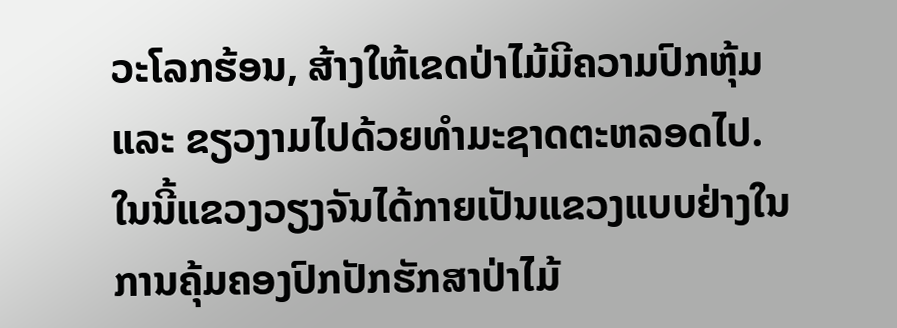ວະໂລກຮ້ອນ, ສ້າງໃຫ້ເຂດປ່າໄມ້ມີຄວາມປົກຫຸ້ມ ແລະ ຂຽວງາມໄປດ້ວຍທຳມະຊາດຕະຫລອດໄປ.
ໃນນີ້ແຂວງວຽງຈັນໄດ້ກາຍເປັນແຂວງແບບຢ່າງໃນການຄຸ້ມຄອງປົກປັກຮັກສາປ່າໄມ້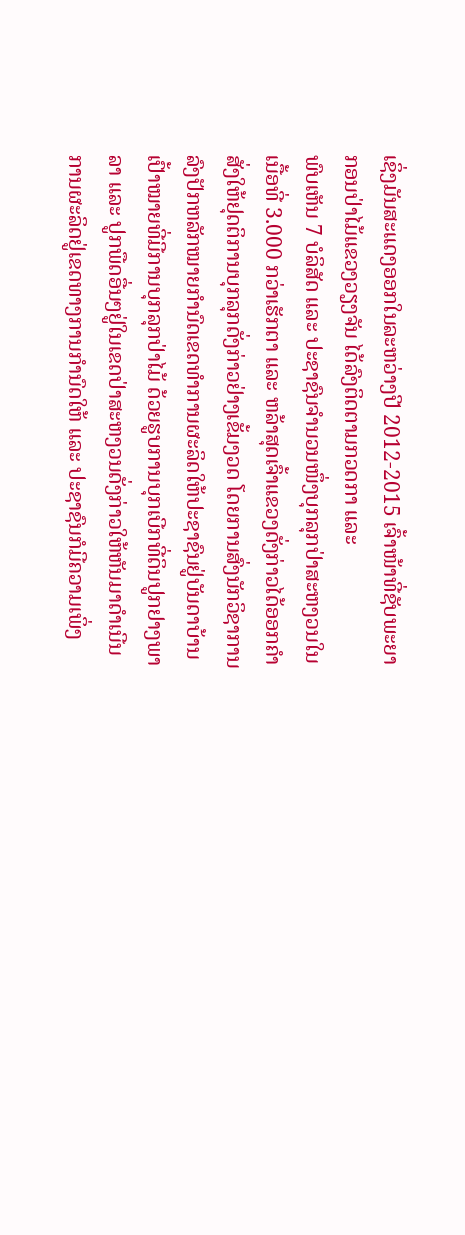ເຊິ່ງມັນສະແດງອອກໃນລະຫວ່າງປີ 2012-2015 ເຈົ້າໜ້າທີ່ຊັບພະຍາກອນປ່າໄມ້ແຂວງວຽງຈັນ ໄດ້ລົງຕິດຕາມກວດກາ ແລະ
ພົບເຫັນ 7 ບໍລິສັດ ແລະ ປະຊາຊົນຈຳນວນໜຶ່ງບຸກລຸກປ່າສະຫງວນໃນເນື້ອທີ່ 3.000 ກວ່າເຮັກຕາ ແລະ ຫລ້າສຸດເຈົ້າແຂວງດັ່ງກ່າວໄດ້ອອກຄຳສັ່ງໃຫ້ຢຸດຕິການບຸກລຸກດັ່ງກ່າວຢ່າງເຂັ້ມງວດ ໂດຍການສົ່ງນັກວິຊາການລົງປັກຫລັກໝາຍກຳນົດເຂດທຳການຜະລິດໃຫ້ປະຊາຊົນຢູ່ບັນດາບ້ານເປົ້າໝາຍທີ່ມີການບຸກລຸກປ່າໄມ້ ດ້ວຍຮູບການບຸກເບີກທີ່ດິນປູກຢາງພາລາ ແລະ ປູກພືດອື່ນໆຢູ່ໃນເຂດປ່າສະຫງວນດັ່ງກ່າວໃຫ້ຫັນມາດຳເນີນການຜະລິດຢູ່ເຂດທາງການກຳນົດໃຫ້ ແລະ ປະຊາຊົນກໍມີຄວາມເພິ່ງ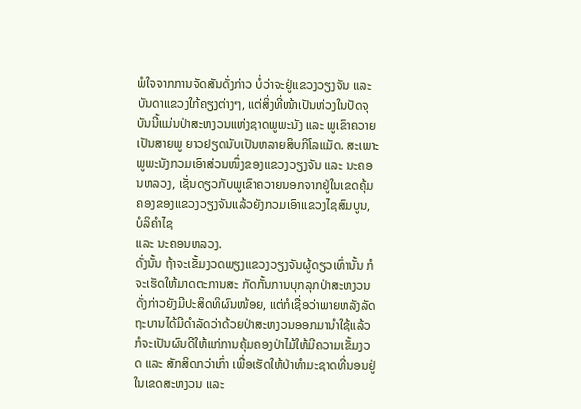ພໍໃຈຈາກການຈັດສັນດັ່ງກ່າວ ບໍ່ວ່າຈະຢູ່ແຂວງວຽງຈັນ ແລະ ບັນດາແຂວງໃກ້ຄຽງຕ່າງໆ, ແຕ່ສິ່ງທີ່ໜ້າເປັນຫ່ວງໃນປັດຈຸບັນນີ້ແມ່ນປ່າສະຫງວນແຫ່ງຊາດພູພະນັງ ແລະ ພູເຂົາຄວາຍເປັນສາຍພູ ຍາວຢຽດນັບເປັນຫລາຍສິບກິໂລແມັດ. ສະເພາະພູພະນັງກວມເອົາສ່ວນໜຶ່ງຂອງແຂວງວຽງຈັນ ແລະ ນະຄອນຫລວງ, ເຊັ່ນດຽວກັບພູເຂົາຄວາຍນອກຈາກຢູ່ໃນເຂດຄຸ້ມຄອງຂອງແຂວງວຽງຈັນແລ້ວຍັງກວມເອົາແຂວງໄຊສົມບູນ, ບໍລິຄຳໄຊ
ແລະ ນະຄອນຫລວງ.
ດັ່ງນັ້ນ ຖ້າຈະເຂັ້ມງວດພຽງແຂວງວຽງຈັນຜູ້ດຽວເທົ່ານັ້ນ ກໍຈະເຮັດໃຫ້ມາດຕະການສະ ກັດກັ້ນການບຸກລຸກປ່າສະຫງວນດັ່ງກ່າວຍັງມີປະສິດທິຜົນໜ້ອຍ, ແຕ່ກໍເຊື່ອວ່າພາຍຫລັງລັດຖະບານໄດ້ມີດຳລັດວ່າດ້ວຍປ່າສະຫງວນອອກມານຳໃຊ້ແລ້ວກໍຈະເປັນຜົນດີໃຫ້ແກ່ການຄຸ້ມຄອງປ່າໄມ້ໃຫ້ມີຄວາມເຂັ້ມງວດ ແລະ ສັກສິດກວ່າເກົ່າ ເພື່ອເຮັດໃຫ້ປ່າທຳມະຊາດທີ່ນອນຢູ່ໃນເຂດສະຫງວນ ແລະ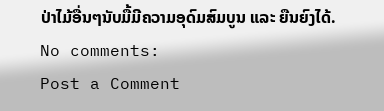ປ່າໄມ້ອື່ນໆນັບມື້ມີຄວາມອຸດົມສົມບູນ ແລະ ຍືນຍົງໄດ້.
No comments:
Post a Comment